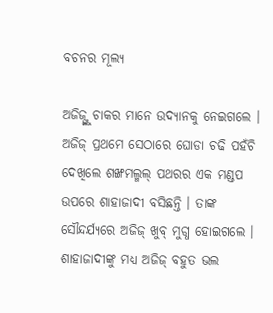ବଚନର ମୂଲ୍ୟ

ଅଜିଜ୍ଙ୍କୁ ଚାକର ମାନେ ଉଦ୍ୟାନକୁ ନେଇଗଲେ । ଅଜିଜ୍ ପ୍ରଥମେ ସେଠାରେ ଘୋଡା ଚଢି ପହଁଚି ଦେଖିଲେ ଶଙ୍ଖମଲ୍ମଲ୍ ପଥରର ଏକ ମଣ୍ଡପ ଉପରେ ଶାହାଜାଦୀ ବସିଛନ୍ତି । ତାଙ୍କ ସୌନ୍ଦର୍ଯ୍ୟରେ ଅଜିଜ୍ ଖୁବ୍ ମୁଗ୍ଧ ହୋଇଗଲେ । ଶାହାଜାଦୀଙ୍କୁ ମଧ୍ୟ ଅଜିଜ୍ ବହୁତ ଭଲ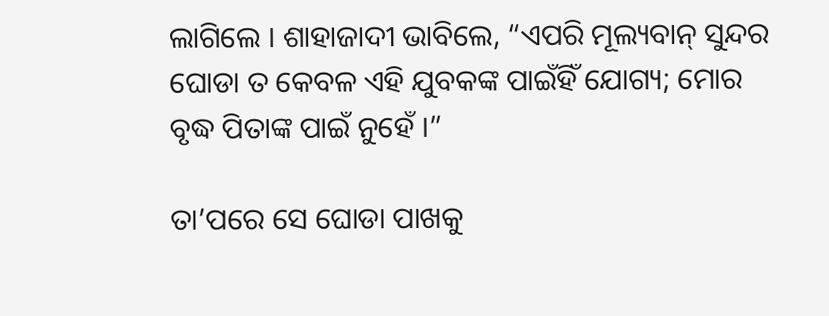ଲାଗିଲେ । ଶାହାଜାଦୀ ଭାବିଲେ, “ଏପରି ମୂଲ୍ୟବାନ୍ ସୁନ୍ଦର ଘୋଡା ତ କେବଳ ଏହି ଯୁବକଙ୍କ ପାଇଁହିଁ ଯୋଗ୍ୟ; ମୋର ବୃଦ୍ଧ ପିତାଙ୍କ ପାଇଁ ନୁହେଁ ।”

ତା’ପରେ ସେ ଘୋଡା ପାଖକୁ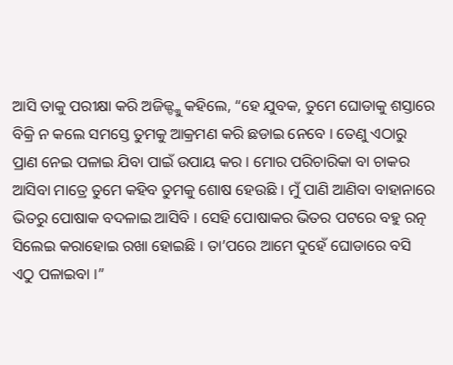ଆସି ତାକୁ ପରୀକ୍ଷା କରି ଅଜିଜ୍ଙ୍କୁ କହିଲେ, “ହେ ଯୁବକ, ତୁମେ ଘୋଡାକୁ ଶସ୍ତାରେ ବିକ୍ରି ନ କଲେ ସମସ୍ତେ ତୁମକୁ ଆକ୍ରମଣ କରି ଛଡାଇ ନେବେ । ତେଣୁ ଏଠାରୁ ପ୍ରାଣ ନେଇ ପଳାଇ ଯିବା ପାଇଁ ଉପାୟ କର । ମୋର ପରିଚାରିକା ବା ଚାକର ଆସିବା ମାତ୍ରେ ତୁମେ କହିବ ତୁମକୁ ଶୋଷ ହେଉଛି । ମୁଁ ପାଣି ଆଣିବା ବାହାନାରେ ଭିତରୁ ପୋଷାକ ବଦଳାଇ ଆସିବି । ସେହି ପୋଷାକର ଭିତର ପଟରେ ବହୁ ରତ୍ନ ସିଲେଇ କରାହୋଇ ରଖା ହୋଇଛି । ତା’ପରେ ଆମେ ଦୁହେଁ ଘୋଡାରେ ବସି ଏଠୁ ପଳାଇବା ।”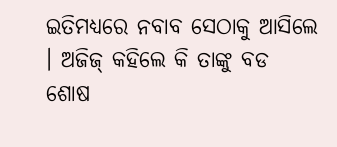ଇତିମଧ୍ୟରେ ନବାବ ସେଠାକୁ ଆସିଲେ । ଅଜିଜ୍ କହିଲେ କି ତାଙ୍କୁ ବଡ ଶୋଷ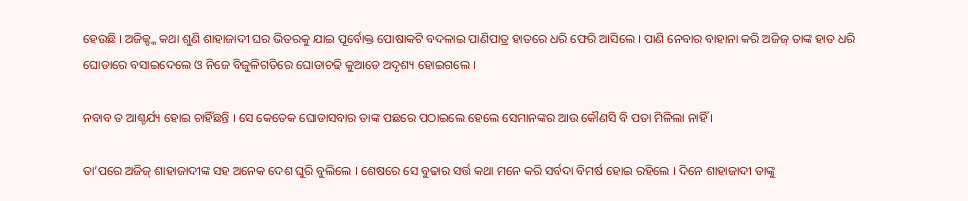ହେଉଛି । ଅଜିଜ୍ଙ୍କ କଥା ଶୁଣି ଶାହାଜାଦୀ ଘର ଭିତରକୁ ଯାଇ ପୂର୍ବୋକ୍ତ ପୋଷାକଟି ବଦଳାଇ ପାଣିପାତ୍ର ହାତରେ ଧରି ଫେରି ଆସିଲେ । ପାଣି ନେବାର ବାହାନା କରି ଅଜିଜ୍ ତାଙ୍କ ହାତ ଧରି ଘୋଡାରେ ବସାଇଦେଲେ ଓ ନିଜେ ବିଜୁଳିଗତିରେ ଘୋଡାଚଢି କୁଆଡେ ଅଦୃଶ୍ୟ ହୋଇଗଲେ ।

ନବାବ ତ ଆଶ୍ଚର୍ଯ୍ୟ ହୋଇ ଚାହିଁଛନ୍ତି । ସେ କେତେକ ଘୋଡାସବାର ତାଙ୍କ ପଛରେ ପଠାଇଲେ ହେଲେ ସେମାନଙ୍କର ଆଉ କୌଣସି ବି ପତା ମିଳିଲା ନାହିଁ ।

ତା’ପରେ ଅଜିଜ୍ ଶାହାଜାଦୀଙ୍କ ସହ ଅନେକ ଦେଶ ଘୁରି ବୁଲିଲେ । ଶେଷରେ ସେ ବୁଢାର ସର୍ତ୍ତ କଥା ମନେ କରି ସର୍ବଦା ବିମର୍ଷ ହୋଇ ରହିଲେ । ଦିନେ ଶାହାଜାଦୀ ତାଙ୍କୁ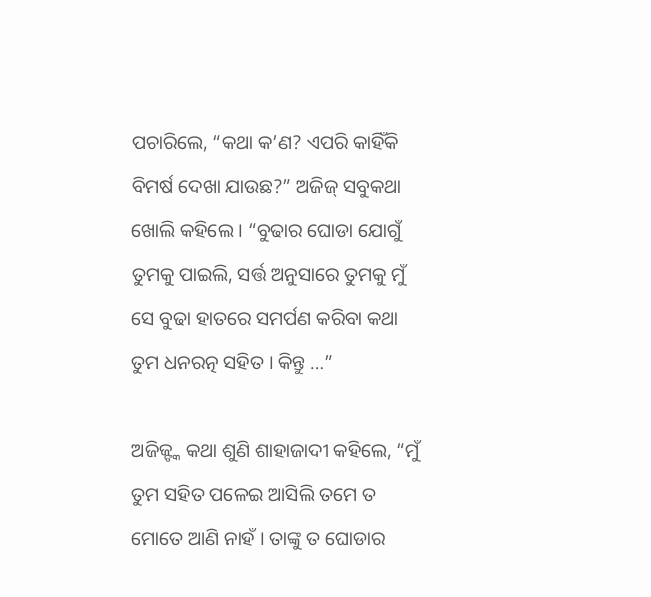ପଚାରିଲେ, “କଥା କ’ଣ? ଏପରି କାହିଁକି ବିମର୍ଷ ଦେଖା ଯାଉଛ?” ଅଜିଜ୍ ସବୁକଥା ଖୋଲି କହିଲେ । “ବୁଢାର ଘୋଡା ଯୋଗୁଁ ତୁମକୁ ପାଇଲି, ସର୍ତ୍ତ ଅନୁସାରେ ତୁମକୁ ମୁଁ ସେ ବୁଢା ହାତରେ ସମର୍ପଣ କରିବା କଥା ତୁମ ଧନରତ୍ନ ସହିତ । କିନ୍ତୁ …”

ଅଜିଜ୍ଙ୍କ କଥା ଶୁଣି ଶାହାଜାଦୀ କହିଲେ, “ମୁଁ ତୁମ ସହିତ ପଳେଇ ଆସିଲି ତମେ ତ ମୋତେ ଆଣି ନାହଁ । ତାଙ୍କୁ ତ ଘୋଡାର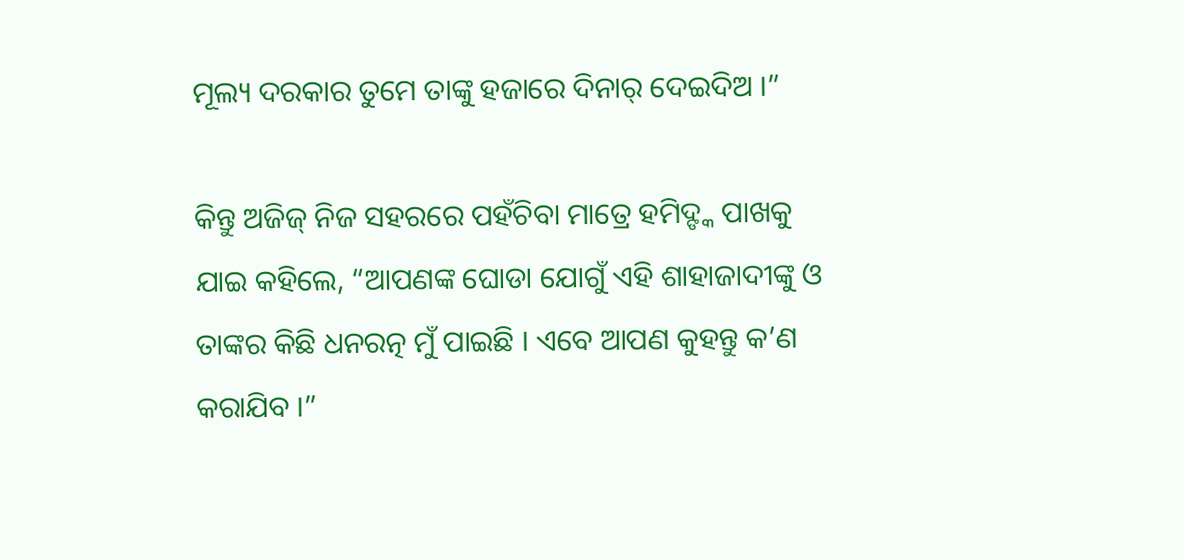ମୂଲ୍ୟ ଦରକାର ତୁମେ ତାଙ୍କୁ ହଜାରେ ଦିନାର୍ ଦେଇଦିଅ ।”

କିନ୍ତୁ ଅଜିଜ୍ ନିଜ ସହରରେ ପହଁଚିବା ମାତ୍ରେ ହମିଦ୍ଙ୍କ ପାଖକୁ ଯାଇ କହିଲେ, “ଆପଣଙ୍କ ଘୋଡା ଯୋଗୁଁ ଏହି ଶାହାଜାଦୀଙ୍କୁ ଓ ତାଙ୍କର କିଛି ଧନରତ୍ନ ମୁଁ ପାଇଛି । ଏବେ ଆପଣ କୁହନ୍ତୁ କ’ଣ କରାଯିବ ।”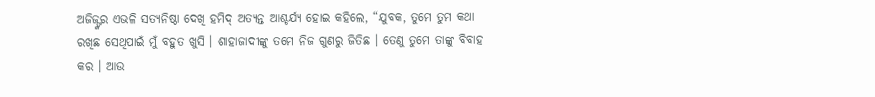ଅଜିଜ୍ଙ୍କର ଏଭଳି ସତ୍ୟନିଷ୍ଠା ଦେଖି ହମିଦ୍ ଅତ୍ୟନ୍ତ ଆଶ୍ଚର୍ଯ୍ୟ ହୋଇ କହିଲେ, “ଯୁବକ, ତୁମେ ତୁମ କଥା ରଖିଛ ସେଥିପାଇଁ ମୁଁ ବହୁତ ଖୁସି । ଶାହାଜାଦୀଙ୍କୁ ତମେ ନିଜ ଗୁଣରୁ ଜିତିଛ । ତେଣୁ ତୁମେ ତାଙ୍କୁ ବିବାହ କର । ଆଉ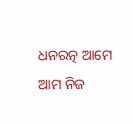ଧନରତ୍ନ ଆମେ ଆମ ନିଜ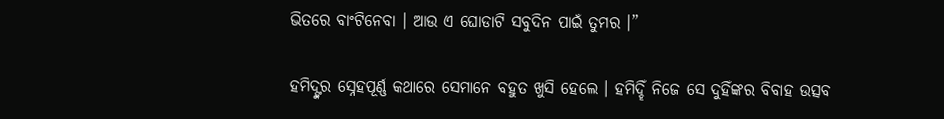ଭିତରେ ବାଂଟିନେବା । ଆଉ ଏ ଘୋଡାଟି ସବୁଦିନ ପାଇଁ ତୁମର ।”

ହମିଦ୍ଙ୍କର ସ୍ନେହପୂର୍ଣ୍ଣ କଥାରେ ସେମାନେ ବହୁତ ଖୁସି ହେଲେ । ହମିଦ୍ହିଁ ନିଜେ ସେ ଦୁହିଁଙ୍କର ବିବାହ ଉତ୍ସବ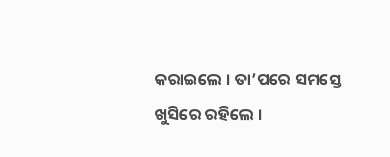କରାଇଲେ । ତା’ପରେ ସମସ୍ତେ ଖୁସିରେ ରହିଲେ ।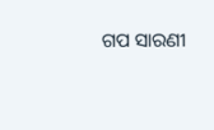ଗପ ସାରଣୀ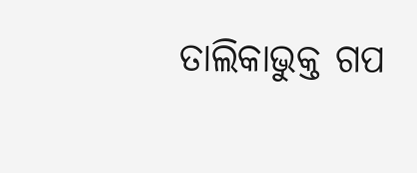ତାଲିକାଭୁକ୍ତ ଗପ